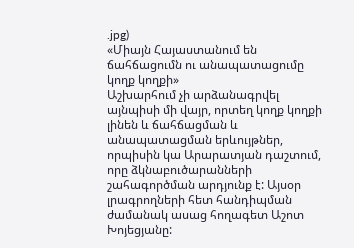.jpg)
«Միայն Հայաստանում են ճահճացումն ու անապատացումը կողք կողքի»
Աշխարհում չի արձանագրվել այնպիսի մի վայր, որտեղ կողք կողքի լինեն և ճահճացման և անապատացման երևույթներ, որպիսին կա Արարատյան դաշտում, որը ձկնաբուծարանների շահագործման արդյունք է: Այսօր լրագրողների հետ հանդիպման ժամանակ ասաց հողագետ Աշոտ Խոյեցյանը: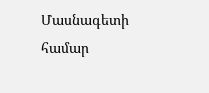Մասնագետի համար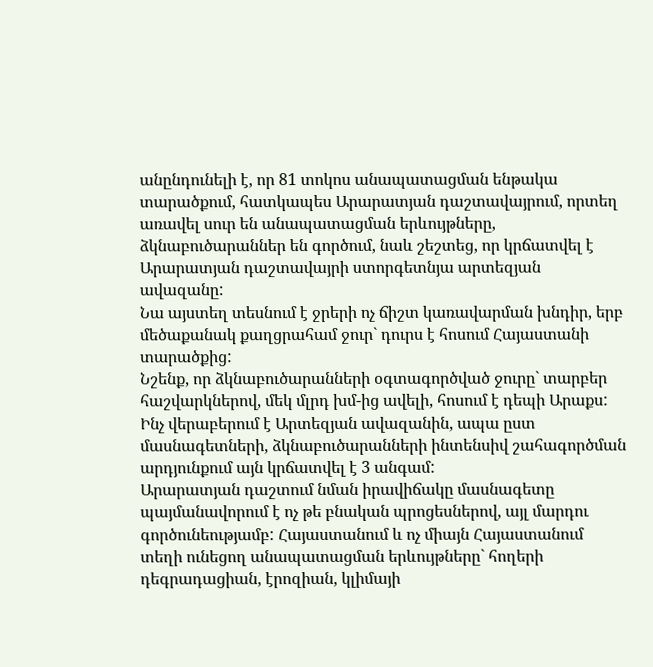անընդունելի է, որ 81 տոկոս անապատացման ենթակա տարածքում, հատկապես Արարատյան դաշտավայրում, որտեղ առավել սուր են անապատացման երևույթները, ձկնաբուծարաններ են գործում, նաև շեշտեց, որ կրճատվել է Արարատյան դաշտավայրի ստորգետնյա արտեզյան ավազանը:
Նա այստեղ տեսնում է ջրերի ոչ ճիշտ կառավարման խնդիր, երբ մեծաքանակ քաղցրահամ ջուր` դուրս է հոսում Հայաստանի տարածքից:
Նշենք, որ ձկնաբուծարանների օգտագործված ջուրը` տարբեր հաշվարկներով, մեկ մլրդ խմ-ից ավելի, հոսում է դեպի Արաքս: Ինչ վերաբերում է Արտեզյան ավազանին, ապա ըստ մասնագետների, ձկնաբուծարանների ինտենսիվ շահագործման արդյունքում այն կրճատվել է 3 անգամ:
Արարատյան դաշտում նման իրավիճակը մասնագետը պայմանավորում է ոչ թե բնական պրոցեսներով, այլ մարդու գործունեությամբ: Հայաստանում և ոչ միայն Հայաստանում տեղի ունեցող անապատացման երևույթները` հողերի դեգրադացիան, էրոզիան, կլիմայի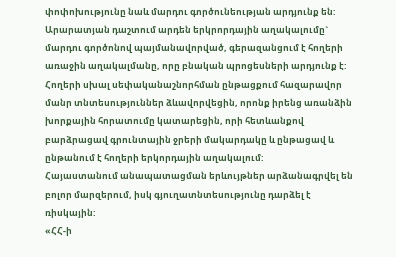փոփոխությունը նաև մարդու գործունեության արդյունք են:
Արարատյան դաշտում արդեն երկրորդային աղակալումը` մարդու գործոնով պայմանավորված, գերազանցում է հողերի առաջին աղակալմանը, որը բնական պրոցեսների արդյունք է: Հողերի սխալ սեփականաշնորհման ընթացքում հազարավոր մանր տնտեսություններ ձևավորվեցին, որոնք իրենց առանձին խորքային հորատումը կատարեցին, որի հետևանքով բարձրացավ գրունտային ջրերի մակարդակը և ընթացավ և ընթանում է հողերի երկորդային աղակալում:
Հայաստանում անապատացման երևույթներ արձանագրվել են բոլոր մարզերում, իսկ գյուղատնտեսությունը դարձել է ռիսկային:
«ՀՀ-ի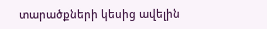տարածքների կեսից ավելին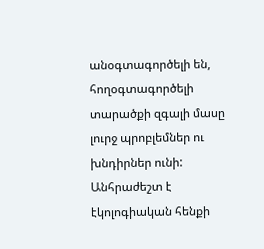անօգտագործելի են, հողօգտագործելի տարածքի զգալի մասը լուրջ պրոբլեմներ ու խնդիրներ ունի: Անհրաժեշտ է էկոլոգիական հենքի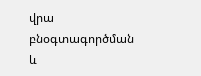վրա բնօգտագործման և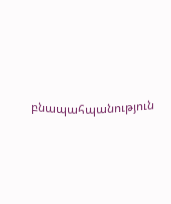բնապահպանություն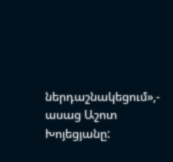ներդաշնակեցում»,- ասաց Աշոտ Խոյեցյանը: